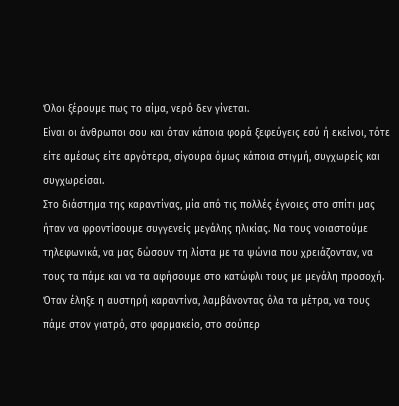Όλοι ξέρουμε πως το αίμα, νερό δεν γίνεται.
Είναι οι άνθρωποι σου και όταν κάποια φορά ξεφεύγεις εσύ ή εκείνοι, τότε είτε αμέσως είτε αργότερα, σίγουρα όμως κάποια στιγμή, συγχωρείς και συγχωρείσαι.
Στο διάστημα της καραντίνας, μία από τις πολλές έγνοιες στο σπίτι μας ήταν να φροντίσουμε συγγενείς μεγάλης ηλικίας. Να τους νοιαστούμε τηλεφωνικά, να μας δώσουν τη λίστα με τα ψώνια που χρειάζονταν, να τους τα πάμε και να τα αφήσουμε στο κατώφλι τους με μεγάλη προσοχή. Όταν έληξε η αυστηρή καραντίνα, λαμβάνοντας όλα τα μέτρα, να τους πάμε στον γιατρό, στο φαρμακείο, στο σούπερ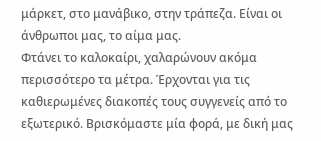μάρκετ, στο μανάβικο, στην τράπεζα. Είναι οι άνθρωποι μας, το αίμα μας.
Φτάνει το καλοκαίρι, χαλαρώνουν ακόμα περισσότερο τα μέτρα. Έρχονται για τις καθιερωμένες διακοπές τους συγγενείς από το εξωτερικό. Βρισκόμαστε μία φορά, με δική μας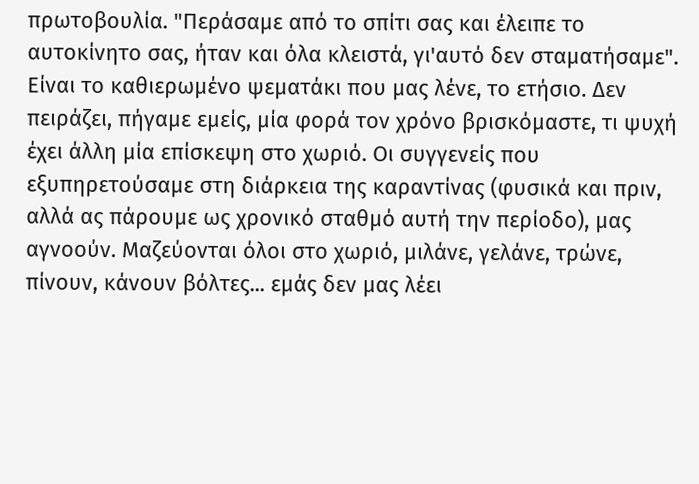πρωτοβουλία. "Περάσαμε από το σπίτι σας και έλειπε το αυτοκίνητο σας, ήταν και όλα κλειστά, γι'αυτό δεν σταματήσαμε". Είναι το καθιερωμένο ψεματάκι που μας λένε, το ετήσιο. Δεν πειράζει, πήγαμε εμείς, μία φορά τον χρόνο βρισκόμαστε, τι ψυχή έχει άλλη μία επίσκεψη στο χωριό. Οι συγγενείς που εξυπηρετούσαμε στη διάρκεια της καραντίνας (φυσικά και πριν, αλλά ας πάρουμε ως χρονικό σταθμό αυτή την περίοδο), μας αγνοούν. Μαζεύονται όλοι στο χωριό, μιλάνε, γελάνε, τρώνε, πίνουν, κάνουν βόλτες... εμάς δεν μας λέει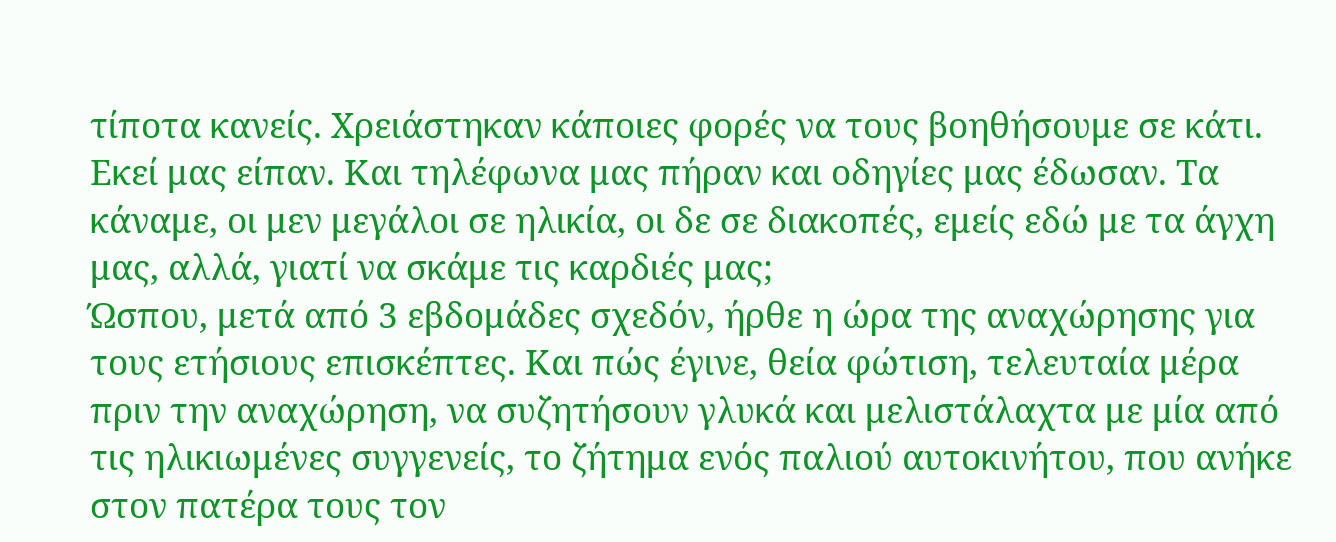τίποτα κανείς. Χρειάστηκαν κάποιες φορές να τους βοηθήσουμε σε κάτι. Εκεί μας είπαν. Και τηλέφωνα μας πήραν και οδηγίες μας έδωσαν. Τα κάναμε, οι μεν μεγάλοι σε ηλικία, οι δε σε διακοπές, εμείς εδώ με τα άγχη μας, αλλά, γιατί να σκάμε τις καρδιές μας;
Ώσπου, μετά από 3 εβδομάδες σχεδόν, ήρθε η ώρα της αναχώρησης για τους ετήσιους επισκέπτες. Και πώς έγινε, θεία φώτιση, τελευταία μέρα πριν την αναχώρηση, να συζητήσουν γλυκά και μελιστάλαχτα με μία από τις ηλικιωμένες συγγενείς, το ζήτημα ενός παλιού αυτοκινήτου, που ανήκε στον πατέρα τους τον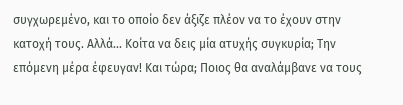συγχωρεμένο, και το οποίο δεν άξιζε πλέον να το έχουν στην κατοχή τους. Αλλά... Κοίτα να δεις μία ατυχής συγκυρία; Την επόμενη μέρα έφευγαν! Και τώρα; Ποιος θα αναλάμβανε να τους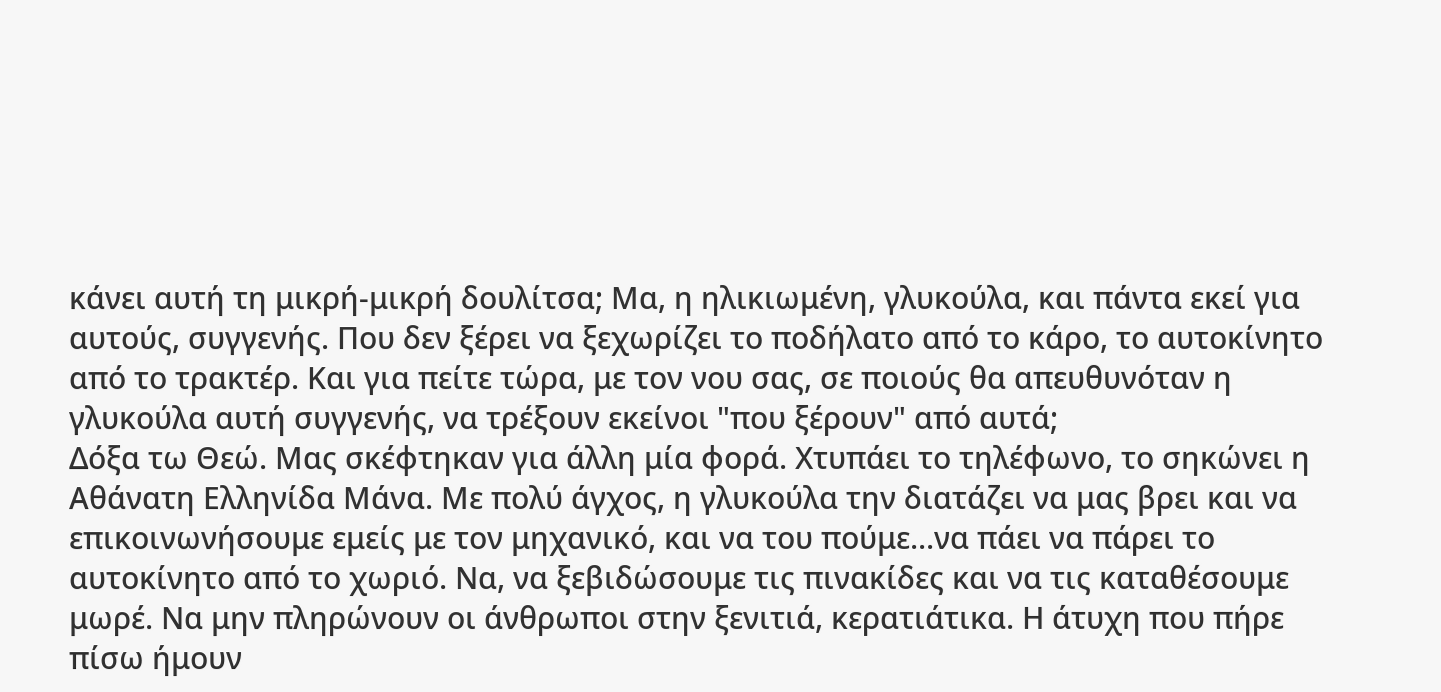κάνει αυτή τη μικρή-μικρή δουλίτσα; Μα, η ηλικιωμένη, γλυκούλα, και πάντα εκεί για αυτούς, συγγενής. Που δεν ξέρει να ξεχωρίζει το ποδήλατο από το κάρο, το αυτοκίνητο από το τρακτέρ. Και για πείτε τώρα, με τον νου σας, σε ποιούς θα απευθυνόταν η γλυκούλα αυτή συγγενής, να τρέξουν εκείνοι "που ξέρουν" από αυτά;
Δόξα τω Θεώ. Μας σκέφτηκαν για άλλη μία φορά. Χτυπάει το τηλέφωνο, το σηκώνει η Αθάνατη Ελληνίδα Μάνα. Με πολύ άγχος, η γλυκούλα την διατάζει να μας βρει και να επικοινωνήσουμε εμείς με τον μηχανικό, και να του πούμε...να πάει να πάρει το αυτοκίνητο από το χωριό. Να, να ξεβιδώσουμε τις πινακίδες και να τις καταθέσουμε μωρέ. Να μην πληρώνουν οι άνθρωποι στην ξενιτιά, κερατιάτικα. Η άτυχη που πήρε πίσω ήμουν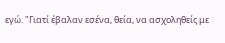εγώ. "Γιατί έβαλαν εσένα, θεία, να ασχοληθείς με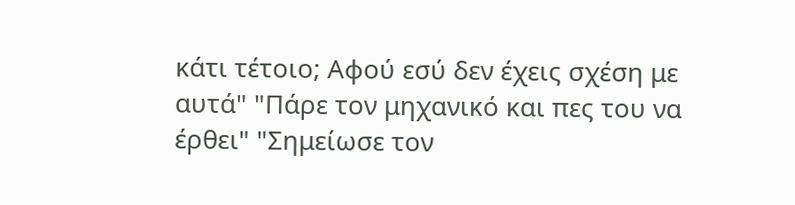κάτι τέτοιο; Αφού εσύ δεν έχεις σχέση με αυτά" "Πάρε τον μηχανικό και πες του να έρθει" "Σημείωσε τον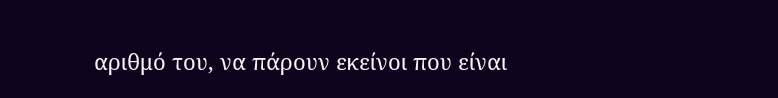αριθμό του, να πάρουν εκείνοι που είναι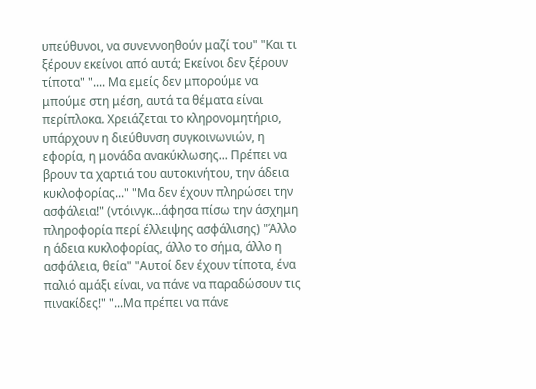υπεύθυνοι, να συνεννοηθούν μαζί του" "Και τι ξέρουν εκείνοι από αυτά; Εκείνοι δεν ξέρουν τίποτα" ".... Μα εμείς δεν μπορούμε να μπούμε στη μέση, αυτά τα θέματα είναι περίπλοκα. Χρειάζεται το κληρονομητήριο, υπάρχουν η διεύθυνση συγκοινωνιών, η εφορία, η μονάδα ανακύκλωσης... Πρέπει να βρουν τα χαρτιά του αυτοκινήτου, την άδεια κυκλοφορίας..." "Μα δεν έχουν πληρώσει την ασφάλεια!" (ντόινγκ...άφησα πίσω την άσχημη πληροφορία περί έλλειψης ασφάλισης) "Άλλο η άδεια κυκλοφορίας, άλλο το σήμα, άλλο η ασφάλεια, θεία" "Αυτοί δεν έχουν τίποτα, ένα παλιό αμάξι είναι, να πάνε να παραδώσουν τις πινακίδες!" "...Μα πρέπει να πάνε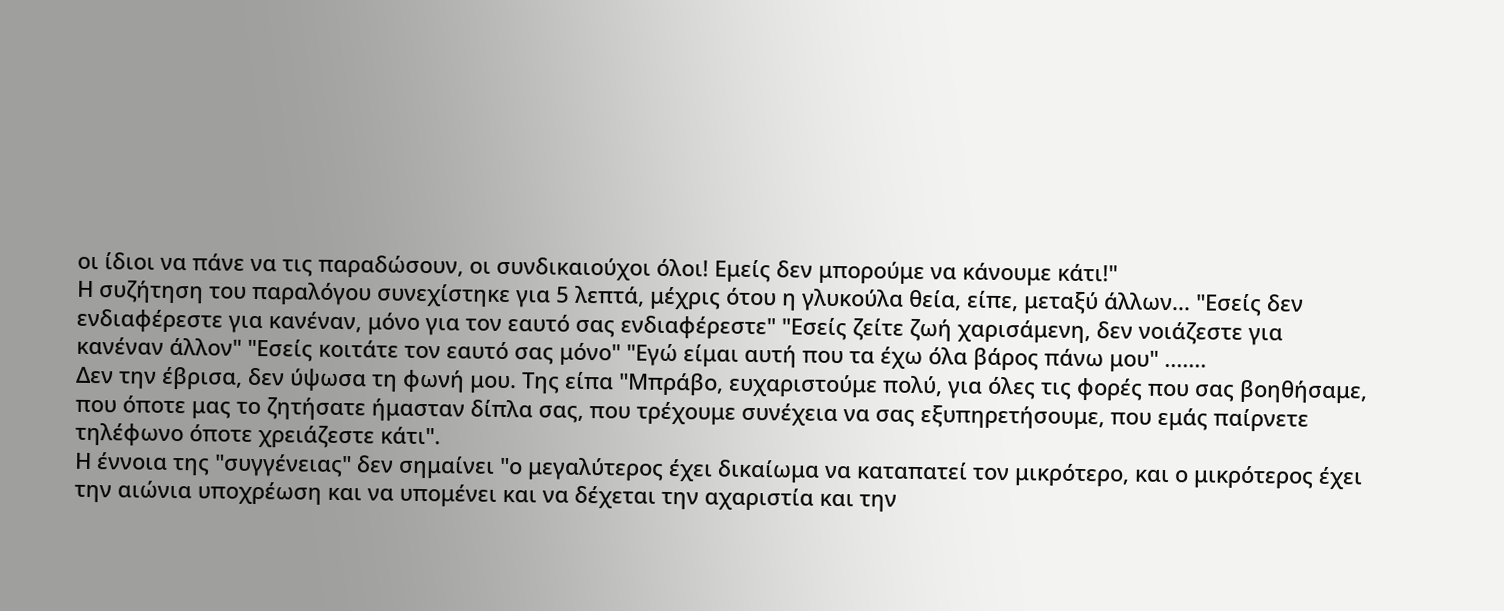οι ίδιοι να πάνε να τις παραδώσουν, οι συνδικαιούχοι όλοι! Εμείς δεν μπορούμε να κάνουμε κάτι!"
Η συζήτηση του παραλόγου συνεχίστηκε για 5 λεπτά, μέχρις ότου η γλυκούλα θεία, είπε, μεταξύ άλλων... "Εσείς δεν ενδιαφέρεστε για κανέναν, μόνο για τον εαυτό σας ενδιαφέρεστε" "Εσείς ζείτε ζωή χαρισάμενη, δεν νοιάζεστε για κανέναν άλλον" "Εσείς κοιτάτε τον εαυτό σας μόνο" "Εγώ είμαι αυτή που τα έχω όλα βάρος πάνω μου" .......
Δεν την έβρισα, δεν ύψωσα τη φωνή μου. Της είπα "Μπράβο, ευχαριστούμε πολύ, για όλες τις φορές που σας βοηθήσαμε, που όποτε μας το ζητήσατε ήμασταν δίπλα σας, που τρέχουμε συνέχεια να σας εξυπηρετήσουμε, που εμάς παίρνετε τηλέφωνο όποτε χρειάζεστε κάτι".
Η έννοια της "συγγένειας" δεν σημαίνει "ο μεγαλύτερος έχει δικαίωμα να καταπατεί τον μικρότερο, και ο μικρότερος έχει την αιώνια υποχρέωση και να υπομένει και να δέχεται την αχαριστία και την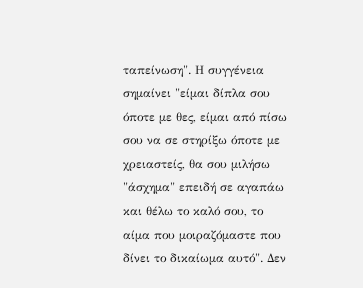ταπείνωση". Η συγγένεια σημαίνει "είμαι δίπλα σου όποτε με θες, είμαι από πίσω σου να σε στηρίξω όποτε με χρειαστείς, θα σου μιλήσω "άσχημα" επειδή σε αγαπάω και θέλω το καλό σου, το αίμα που μοιραζόμαστε που δίνει το δικαίωμα αυτό". Δεν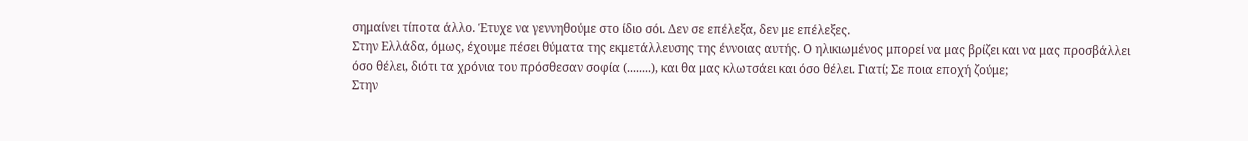σημαίνει τίποτα άλλο. Έτυχε να γεννηθούμε στο ίδιο σόι. Δεν σε επέλεξα, δεν με επέλεξες.
Στην Ελλάδα, όμως, έχουμε πέσει θύματα της εκμετάλλευσης της έννοιας αυτής. Ο ηλικιωμένος μπορεί να μας βρίζει και να μας προσβάλλει όσο θέλει, διότι τα χρόνια του πρόσθεσαν σοφία (........), και θα μας κλωτσάει και όσο θέλει. Γιατί; Σε ποια εποχή ζούμε;
Στην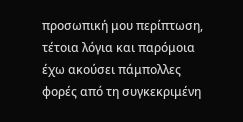προσωπική μου περίπτωση, τέτοια λόγια και παρόμοια έχω ακούσει πάμπολλες φορές από τη συγκεκριμένη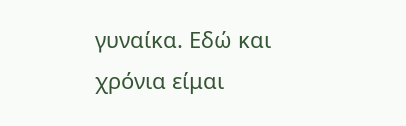γυναίκα. Εδώ και χρόνια είμαι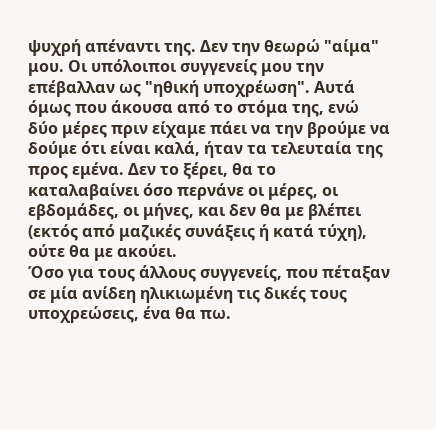ψυχρή απέναντι της. Δεν την θεωρώ "αίμα" μου. Οι υπόλοιποι συγγενείς μου την επέβαλλαν ως "ηθική υποχρέωση". Αυτά όμως που άκουσα από το στόμα της, ενώ δύο μέρες πριν είχαμε πάει να την βρούμε να δούμε ότι είναι καλά, ήταν τα τελευταία της προς εμένα. Δεν το ξέρει, θα το καταλαβαίνει όσο περνάνε οι μέρες, οι εβδομάδες, οι μήνες, και δεν θα με βλέπει (εκτός από μαζικές συνάξεις ή κατά τύχη), ούτε θα με ακούει.
Όσο για τους άλλους συγγενείς, που πέταξαν σε μία ανίδεη ηλικιωμένη τις δικές τους υποχρεώσεις, ένα θα πω.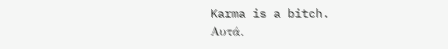Karma is a bitch.
Αυτά.